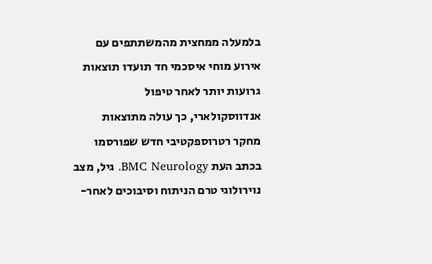בלמעלה ממחצית מהמשתתפים עם אירוע מוחי איסכמי חד תועדו תוצאות גרועות יותר לאחר טיפול אנדווסקולארי, כך עולה מתוצאות מחקר רטרוספקטיבי חדש שפורסמו בכתב העת BMC Neurology. גיל, מצב נוירולוגי טרם הניתוח וסיבוכים לאחר-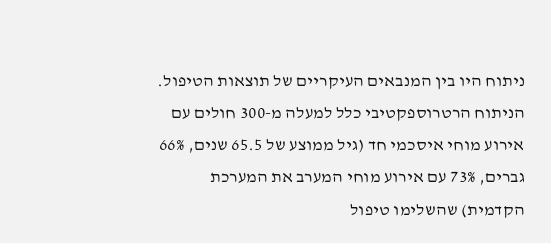ניתוח היו בין המנבאים העיקריים של תוצאות הטיפול.
הניתוח הרטרוספקטיבי כלל למעלה מ-300 חולים עם אירוע מוחי איסכמי חד (גיל ממוצע של 65.5 שנים, 66% גברים, 73% עם אירוע מוחי המערב את המערכת הקדמית) שהשלימו טיפול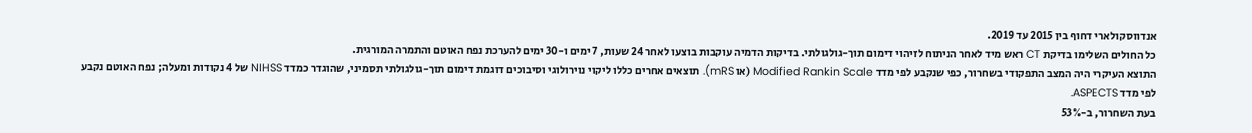אנדווסקולארי דחוף בין 2015 עד 2019.
כל החולים השלימו בדיקת CT ראש מיד לאחר הניתוח לזיהוי דימום תוך-גולגולתי. בדיקות הדמיה עוקבות בוצעו לאחר 24 שעות, 7 ימים ו-30 ימים להערכת נפח האוטם והתמרה המורגית.
התוצא העיקרי היה המצב התפקודי בשחרור, כפי שנקבע לפי מדד Modified Rankin Scale (או mRS). תוצאים אחרים כללו ליקוי נוירולוגי וסיבוכים דוגמת דימום תוך-גולגולתי תסמיני, שהוגדר כמדד NIHSS של 4 נקודות ומעלה; נפח האוטם נקבע לפי מדד ASPECTS.
בעת השחרור, ב-53%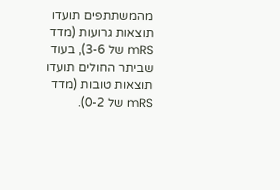מהמשתתפים תועדו תוצאות גרועות (מדד mRS של 3-6), בעוד שביתר החולים תועדו תוצאות טובות (מדד mRS של 0-2).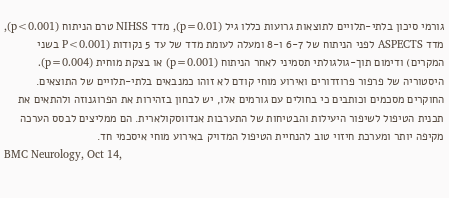גורמי סיכון בלתי-תלויים לתוצאות גרועות כללו גיל (p=0.01), מדד NIHSS טרם הניתוח (p<0.001), מדד ASPECTS לפני הניתוח של 6-7 ו-8 ומעלה לעומת מדד של עד 5 נקודות (P<0.001 בשני המקרים) ודימום תוך-גולגולתי תסמיני לאחר הניתוח (p=0.001) או בצקת מוחית (p=0.004).
היסטוריה של פרפור פרוזדורים ואירוע מוחי קודם לא זוהו כמנבאים בלתי-תלויים של התוצאים.
החוקרים מסכמים וכותבים כי בחולים עם גורמים אלו, יש לבחון בזהירות את הפרוגנוזה ולהתאים את תכנית הטיפול לשיפור היעילות והבטיחות של התערבות אנדווסקולארית. הם ממליצים לבסס הערכה מקיפה יותר ומערכת חיזוי טוב להנחיית הטיפול המדויק באירוע מוחי איסכמי חד.
BMC Neurology, Oct 14,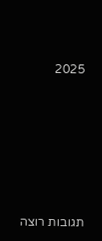2025







תגובות רוצה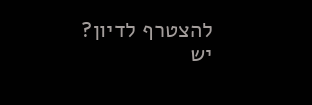להצטרף לדיון?
יש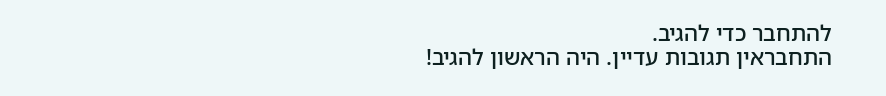להתחבר כדי להגיב.
התחבראין תגובות עדיין. היה הראשון להגיב!